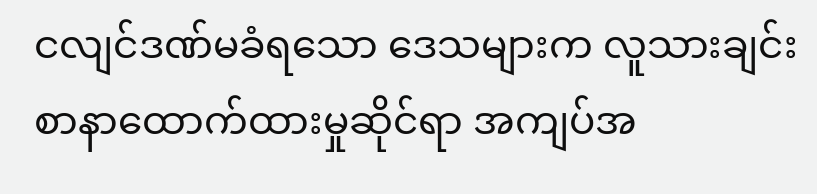ငလျင်ဒဏ်မခံရသော ဒေသများက လူသားချင်းစာနာထောက်ထားမှုဆိုင်ရာ အကျပ်အ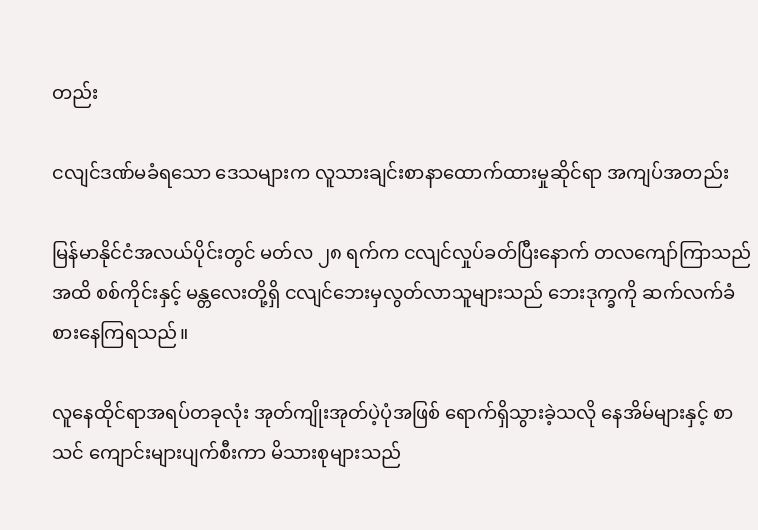တည်း

ငလျင်ဒဏ်မခံရသော ဒေသများက လူသားချင်းစာနာထောက်ထားမှုဆိုင်ရာ အကျပ်အတည်း

မြန်မာနိုင်ငံအလယ်ပိုင်းတွင် မတ်လ ၂၈ ရက်က ငလျင်လှုပ်ခတ်ပြီးနောက် တလကျော်ကြာသည်အထိ စစ်ကိုင်းနှင့် မန္တလေးတို့ရှိ ငလျင်ဘေးမှလွတ်လာသူများသည် ဘေးဒုက္ခကို ဆက်လက်ခံစားနေကြရသည်။

လူနေထိုင်ရာအရပ်တခုလုံး အုတ်ကျိုးအုတ်ပဲ့ပုံအဖြစ် ရောက်ရှိသွားခဲ့သလို နေအိမ်များနှင့် စာသင် ကျောင်းများပျက်စီးကာ မိသားစုများသည်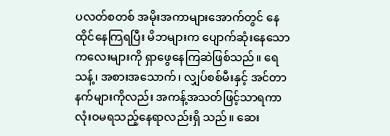ပလတ်စတစ် အမိုးအကာများအောက်တွင် နေထိုင်နေကြရပြီး မိဘများက ပျောက်ဆုံးနေသော ကလေးများကို ရှာဖွေနေကြဆဲဖြစ်သည်။ ရေသန့်၊ အစားအသောက်၊ လျှပ်စစ်မီးနှင့် အင်တာနက်များကိုလည်း အကန့်အသတ်ဖြင့်သာရကာ လုံးဝမရသည့်နေရာလည်းရှိ သည်။ ဆေး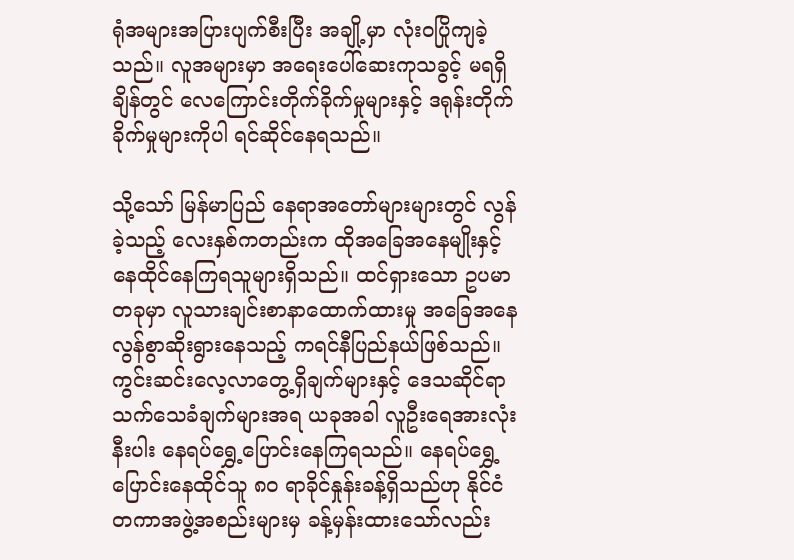ရုံအများအပြားပျက်စီးပြီး အချို့မှာ လုံးဝပြိုကျခဲ့သည်။ လူအများမှာ အရေးပေါ်ဆေးကုသခွင့် မရရှိချိန်တွင် လေကြောင်းတိုက်ခိုက်မှုများနှင့် ဒရုန်းတိုက်ခိုက်မှုများကိုပါ ရင်ဆိုင်နေရသည်။

သို့သော် မြန်မာပြည် နေရာအတော်များများတွင် လွန်ခဲ့သည့် လေးနှစ်ကတည်းက ထိုအခြေအနေမျိုးနှင့် နေထိုင်နေကြရသူများရှိသည်။ ထင်ရှားသော ဥပမာတခုမှာ လူသားချင်းစာနာထောက်ထားမှု အခြေအနေ လွန်စွာဆိုးရွားနေသည့် ကရင်နီပြည်နယ်ဖြစ်သည်။ ကွင်းဆင်းလေ့လာတွေ့ရှိချက်များနှင့် ဒေသဆိုင်ရာ သက်သေခံချက်များအရ ယခုအခါ လူဦးရေအားလုံးနီးပါး နေရပ်ရွှေ့ပြောင်းနေကြရသည်။ နေရပ်ရွှေ့ ပြောင်းနေထိုင်သူ ၈၀ ရာခိုင်နှုန်းခန့်ရှိသည်ဟု နိုင်ငံတကာအဖွဲ့အစည်းများမှ ခန့်မှန်းထားသော်လည်း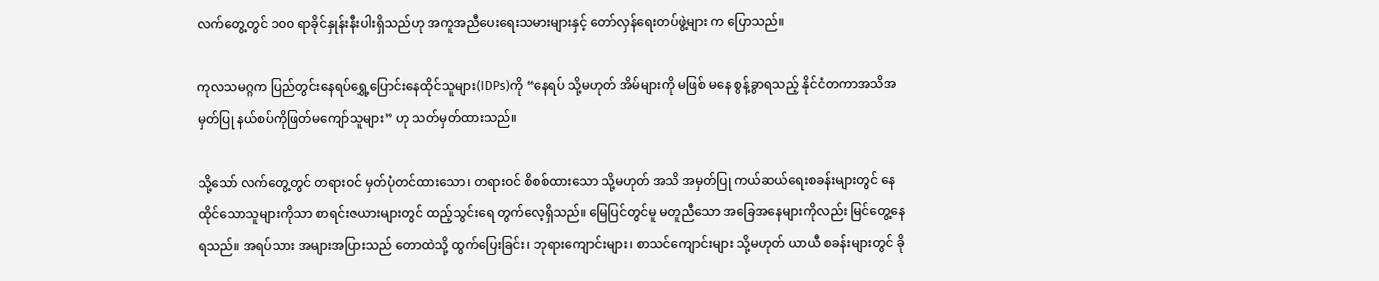လက်တွေ့တွင် ၁၀၀ ရာခိုင်နှုန်းနီးပါးရှိသည်ဟု အကူအညီပေးရေးသမားများနှင့် တော်လှန်ရေးတပ်ဖွဲ့များ က ပြောသည်။

ကုလသမဂ္ဂက ပြည်တွင်းနေရပ်ရွှေ့ပြောင်းနေထိုင်သူများ(IDPs)ကို “နေရပ် သို့မဟုတ် အိမ်များကို မဖြစ် မနေ စွန့်ခွာရသည့် နိုင်ငံတကာအသိအမှတ်ပြု နယ်စပ်ကိုဖြတ်မကျော်သူများ” ဟု သတ်မှတ်ထားသည်။

သို့သော် လက်တွေ့တွင် တရားဝင် မှတ်ပုံတင်ထားသော၊ တရားဝင် စိစစ်ထားသော သို့မဟုတ် အသိ အမှတ်ပြု ကယ်ဆယ်ရေးစခန်းများတွင် နေထိုင်သောသူများကိုသာ စာရင်းဇယားများတွင် ထည့်သွင်းရေ တွက်လေ့ရှိသည်။ မြေပြင်တွင်မူ မတူညီသော အခြေအနေများကိုလည်း မြင်တွေ့နေရသည်။ အရပ်သား အများအပြားသည် တောထဲသို့ ထွက်ပြေးခြင်း၊ ဘုရားကျောင်းများ၊ စာသင်ကျောင်းများ သို့မဟုတ် ယာယီ စခန်းများတွင် ခို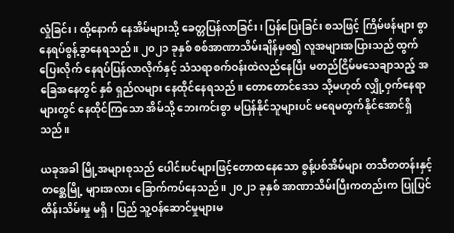လှုံခြင်း၊ ထို့နောက် နေအိမ်များသို့ ခေတ္တပြန်လာခြင်း၊ ပြန်ပြေးခြင်း စသဖြင့် ကြိမ်ဖန်များ စွာ နေရပ်စွန့်ခွာနေရသည်။ ၂၀၂၁ ခုနှစ် စစ်အာဏာသိမ်းချိန်မှစ၍ လူအများအပြားသည် ထွက်ပြေးလိုက် နေရပ်ပြန်လာလိုက်နှင့် သံသရာစက်ဝန်းထဲလည်နေပြီး မတည်ငြိမ်မသေချာသည့် အခြေအနေတွင် နှစ် ရှည်လများ နေထိုင်နေရသည်။ တောတောင်ဒေသ သို့မဟုတ် လျှို့ဝှက်နေရာများတွင် နေထိုင်ကြသော အိမ်သို့ ဘေးကင်းစွာ မပြန်နိုင်သူများပင် မရေမတွက်နိုင်အောင်ရှိသည်။

ယခုအခါ မြို့အများစုသည် ပေါင်းပင်များဖြင့်တောထနေသော စွန့်ပစ်အိမ်များ တသီတတန်းနှင့် တစ္ဆေမြို့ များအလား ခြောက်ကပ်နေသည်။ ၂၀၂၁ ခုနှစ် အာဏာသိမ်းပြီးကတည်းက ပြုပြင်ထိန်းသိမ်းမှု မရှိ၊ ပြည် သူ့ဝန်ဆောင်မှုများမ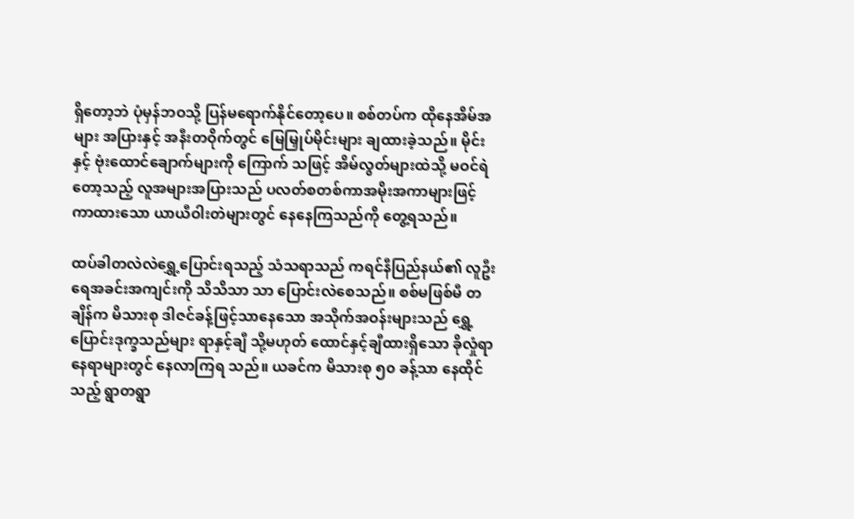ရှိတော့ဘဲ ပုံမှန်ဘဝသို့ ပြန်မရောက်နိုင်တော့ပေ။ စစ်တပ်က ထိုနေအိမ်အများ အပြားနှင့် အနီးတဝိုက်တွင် မြေမြှုပ်မိုင်းများ ချထားခဲ့သည်။ မိုင်းနှင့် ဗုံးထောင်ချောက်များကို ကြောက် သဖြင့် အိမ်လွတ်များထဲသို့ မဝင်ရဲတော့သည့် လူအများအပြားသည် ပလတ်စတစ်ကာအမိုးအကာများဖြင့် ကာထားသော ယာယီဝါးတဲများတွင် နေနေကြသည်ကို တွေ့ရသည်။

ထပ်ခါတလဲလဲရွှေ့ပြောင်းရသည့် သံသရာသည် ကရင်နီပြည်နယ်၏ လူဦးရေအခင်းအကျင်းကို သိသိသာ သာ ပြောင်းလဲစေသည်။ စစ်မဖြစ်မီ တချိန်က မိသားစု ဒါဇင်ခန့်ဖြင့်သာနေသော အသိုက်အဝန်းများသည် ရွှေ့ပြောင်းဒုက္ခသည်များ ရာနှင့်ချီ သို့မဟုတ် ထောင်နှင့်ချီထားရှိသော ခိုလှုံရာနေရာများတွင် နေလာကြရ သည်။ ယခင်က မိသားစု ၅၀ ခန့်သာ နေထိုင်သည့် ရွာတရွာ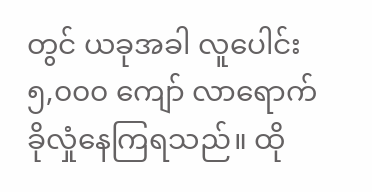တွင် ယခုအခါ လူပေါင်း ၅,၀၀၀ ကျော် လာရောက် ခိုလှုံနေကြရသည်။ ထို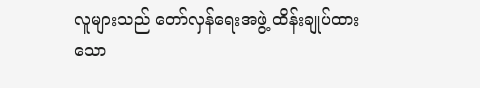လူများသည် တော်လှန်ရေးအဖွဲ့ ထိန်းချုပ်ထားသော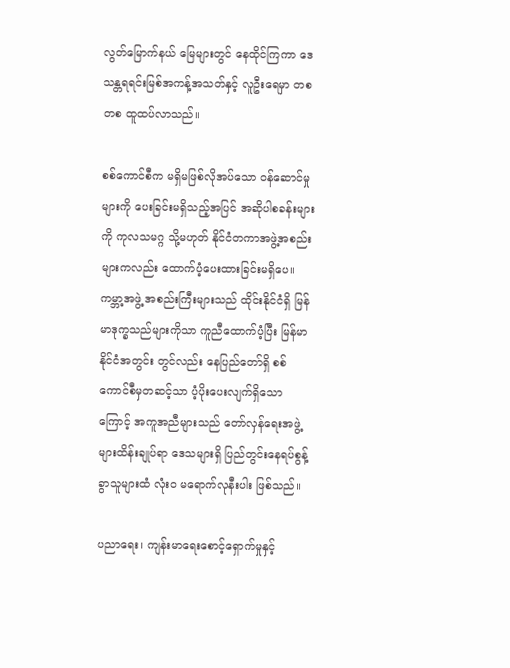လွတ်မြောက်နယ် မြေများတွင် နေထိုင်ကြကာ ဒေသန္တရရင်းမြစ်အကန့်အသတ်နှင့် လူဦးရေမှာ တစတစ ထူထပ်လာသည်။

စစ်ကောင်စီက မရှိမဖြစ်လိုအပ်သော ဝန်ဆောင်မှုများကို ပေးခြင်းမရှိသည့်အပြင် အဆိုပါစခန်းများကို ကုလသမဂ္ဂ သို့မဟုတ် နိုင်ငံတကာအဖွဲ့အစည်းများကလည်း ထောက်ပံ့ပေးထားခြင်းမရှိပေ။ ကမ္ဘာ့အဖွဲ့ အစည်းကြီးများသည် ထိုင်းနိုင်ငံရှိ မြန်မာဒုက္ခသည်များကိုသာ ကူညီထောက်ပံ့ပြီး မြန်မာနိုင်ငံအတွင်း တွင်လည်း နေပြည်တော်ရှိ စစ်ကောင်စီမှတဆင့်သာ ပံ့ပိုးပေးလျက်ရှိသောကြောင့် အကူအညီများသည် တော်လှန်ရေးအဖွဲ့များထိန်းချုပ်ရာ ဒေသများရှိ ပြည်တွင်းနေရပ်စွန့်ခွာသူများထံ လုံးဝ မရောက်လုနီးပါး ဖြစ်သည်။

ပညာရေး၊ ကျန်းမာရေးစောင့်ရှောက်မှုနှင့်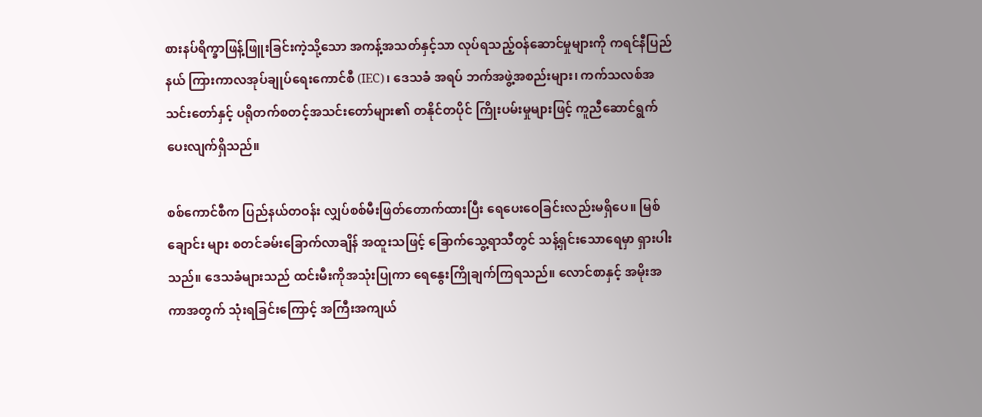စားနပ်ရိက္ခာဖြန့်ဖြူးခြင်းကဲ့သို့သော အကန့်အသတ်နှင့်သာ လုပ်ရသည့်ဝန်ဆောင်မှုများကို ကရင်နီပြည်နယ် ကြားကာလအုပ်ချုပ်ရေးကောင်စီ (IEC)၊ ဒေသခံ အရပ် ဘက်အဖွဲ့အစည်းများ၊ ကက်သလစ်အသင်းတော်နှင့် ပရိုတက်စတင့်အသင်းတော်များ၏ တနိုင်တပိုင် ကြိုးပမ်းမှုများဖြင့် ကူညီဆောင်ရွက်ပေးလျက်ရှိသည်။

စစ်ကောင်စီက ပြည်နယ်တဝန်း လျှပ်စစ်မီးဖြတ်တောက်ထားပြီး ရေပေးဝေခြင်းလည်းမရှိပေ။ မြစ်ချောင်း များ စတင်ခမ်းခြောက်လာချိန် အထူးသဖြင့် ခြောက်သွေ့ရာသီတွင် သန့်ရှင်းသောရေမှာ ရှားပါးသည်။ ဒေသခံများသည် ထင်းမီးကိုအသုံးပြုကာ ရေနွေးကြိုချက်ကြရသည်။ လောင်စာနှင့် အမိုးအကာအတွက် သုံးရခြင်းကြောင့် အကြီးအကျယ်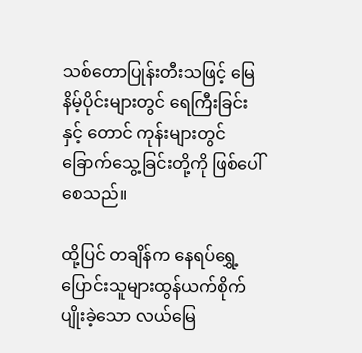သစ်တောပြုန်းတီးသဖြင့် မြေနိမ့်ပိုင်းများတွင် ရေကြီးခြင်းနှင့် တောင် ကုန်းများတွင် ခြောက်သွေ့ခြင်းတို့ကို ဖြစ်ပေါ်စေသည်။

ထို့ပြင် တချိန်က နေရပ်ရွှေ့ပြောင်းသူများထွန်ယက်စိုက်ပျိုးခဲ့သော လယ်မြေ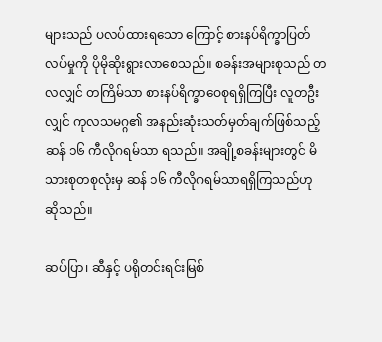များသည် ပလပ်ထားရသော ကြောင့် စားနပ်ရိက္ခာပြတ်လပ်မှုကို ပိုမိုဆိုးရွားလာစေသည်။ စခန်းအများစုသည် တလလျှင် တကြိမ်သာ စားနပ်ရိက္ခာဝေစုရရှိကြပြီး လူတဦးလျှင် ကုလသမဂ္ဂ၏ အနည်းဆုံးသတ်မှတ်ချက်ဖြစ်သည့် ဆန် ၁၆ ကီလိုဂရမ်သာ ရသည်။ အချို့စခန်းများတွင် မိသားစုတစုလုံးမှ ဆန် ၁၆ ကီလိုဂရမ်သာရရှိကြသည်ဟု ဆိုသည်။

ဆပ်ပြာ၊ ဆီနှင့် ပရိုတင်းရင်းမြစ်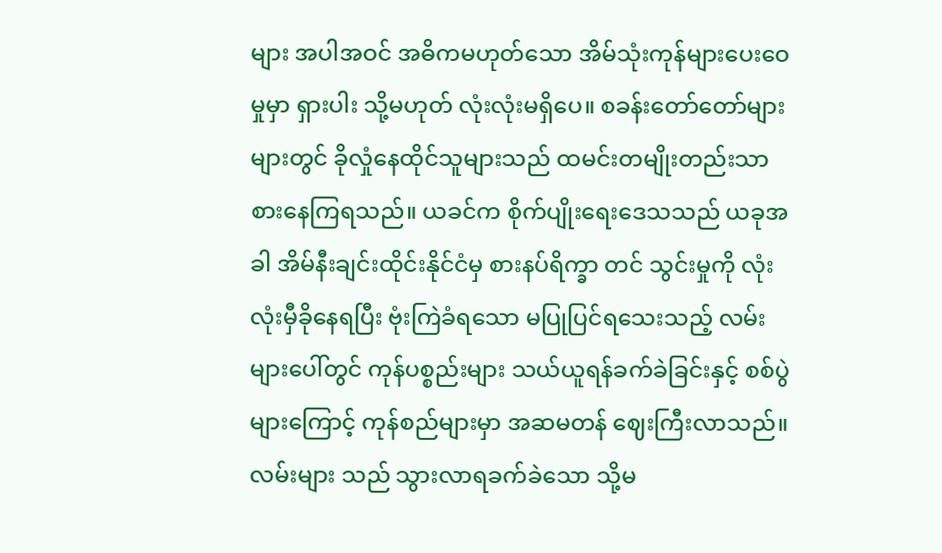များ အပါအဝင် အဓိကမဟုတ်သော အိမ်သုံးကုန်များပေးဝေမှုမှာ ရှားပါး သို့မဟုတ် လုံးလုံးမရှိပေ။ စခန်းတော်တော်များများတွင် ခိုလှုံနေထိုင်သူများသည် ထမင်းတမျိုးတည်းသာ စားနေကြရသည်။ ယခင်က စိုက်ပျိုးရေးဒေသသည် ယခုအခါ အိမ်နီးချင်းထိုင်းနိုင်ငံမှ စားနပ်ရိက္ခာ တင် သွင်းမှုကို လုံးလုံးမှီခိုနေရပြီး ဗုံးကြဲခံရသော မပြုပြင်ရသေးသည့် လမ်းများပေါ်တွင် ကုန်ပစ္စည်းများ သယ်ယူရန်ခက်ခဲခြင်းနှင့် စစ်ပွဲများကြောင့် ကုန်စည်များမှာ အဆမတန် ဈေးကြီးလာသည်။ လမ်းများ သည် သွားလာရခက်ခဲသော သို့မ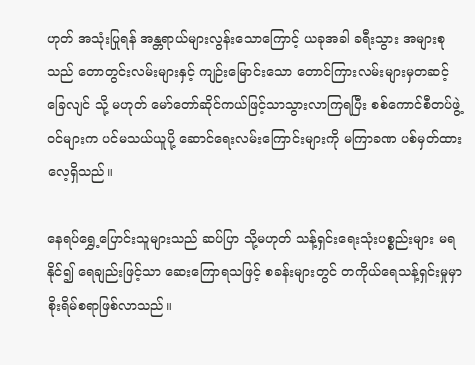ဟုတ် အသုံးပြုရန် အန္တရာယ်များလွန်းသောကြောင့် ယခုအခါ ခရီးသွား အများစုသည် တောတွင်းလမ်းများနှင့် ကျဉ်းမြောင်းသော တောင်ကြားလမ်းများမှတဆင့် ခြေလျင် သို့ မဟုတ် မော်တော်ဆိုင်ကယ်ဖြင့်သာသွားလာကြရပြီး စစ်ကောင်စီတပ်ဖွဲ့ဝင်များက ပင်မသယ်ယူပို့ ဆောင်ရေးလမ်းကြောင်းများကို မကြာခဏ ပစ်မှတ်ထားလေ့ရှိသည်။

နေရပ်ရွှေ့ပြောင်းသူများသည် ဆပ်ပြာ သို့မဟုတ် သန့်ရှင်းရေးသုံးပစ္စည်းများ မရနိုင်၍ ရေချည်းဖြင့်သာ ဆေးကြောရသဖြင့် စခန်းများတွင် တကိုယ်ရေသန့်ရှင်းမှုမှာ စိုးရိမ်စရာဖြစ်လာသည်။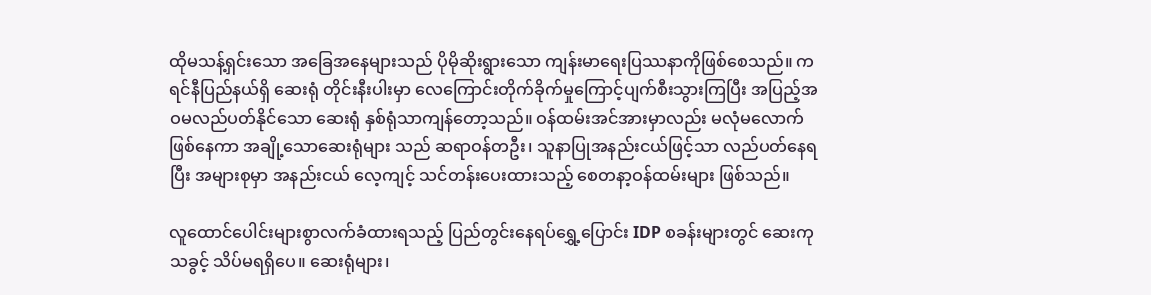ထိုမသန့်ရှင်းသော အခြေအနေများသည် ပိုမိုဆိုးရွားသော ကျန်းမာရေးပြဿနာကိုဖြစ်စေသည်။ ကရင်နီပြည်နယ်ရှိ ဆေးရုံ တိုင်းနီးပါးမှာ လေကြောင်းတိုက်ခိုက်မှုကြောင့်ပျက်စီးသွားကြပြီး အပြည့်အဝမလည်ပတ်နိုင်သော ဆေးရုံ နှစ်ရုံသာကျန်တော့သည်။ ဝန်ထမ်းအင်အားမှာလည်း မလုံမလောက်ဖြစ်နေကာ အချို့သောဆေးရုံများ သည် ဆရာဝန်တဦး၊ သူနာပြုအနည်းငယ်ဖြင့်သာ လည်ပတ်နေရပြီး အများစုမှာ အနည်းငယ် လေ့ကျင့် သင်တန်းပေးထားသည့် စေတနာ့ဝန်ထမ်းများ ဖြစ်သည်။

လူထောင်ပေါင်းများစွာလက်ခံထားရသည့် ပြည်တွင်းနေရပ်ရွှေ့ပြောင်း IDP စခန်းများတွင် ဆေးကုသခွင့် သိပ်မရရှိပေ။ ဆေးရုံများ၊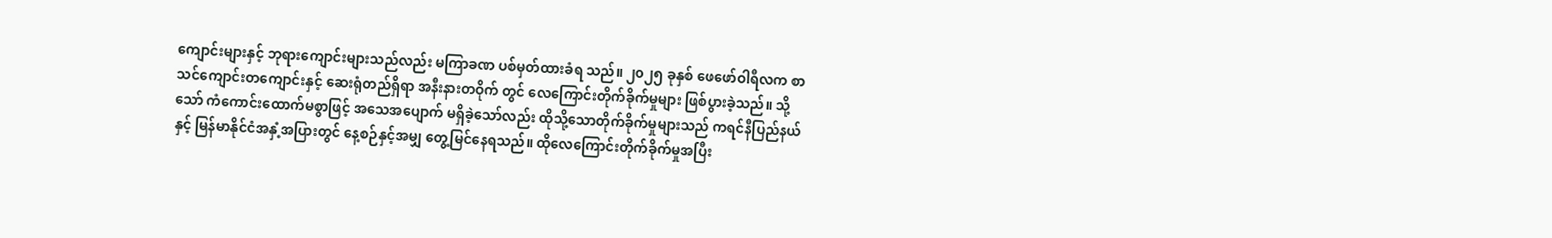ကျောင်းများနှင့် ဘုရားကျောင်းများသည်လည်း မကြာခဏ ပစ်မှတ်ထားခံရ သည်။ ၂၀၂၅ ခုနှစ် ဖေဖော်ဝါရီလက စာသင်ကျောင်းတကျောင်းနှင့် ဆေးရုံတည်ရှိရာ အနီးနားတဝိုက် တွင် လေကြောင်းတိုက်ခိုက်မှုများ ဖြစ်ပွားခဲ့သည်။ သို့သော် ကံကောင်းထောက်မစွာဖြင့် အသေအပျောက် မရှိခဲ့သော်လည်း ထိုသို့သောတိုက်ခိုက်မှုများသည် ကရင်နီပြည်နယ်နှင့် မြန်မာနိုင်ငံအနှံ့အပြားတွင် နေ့စဉ်နှင့်အမျှ တွေ့မြင်နေရသည်။ ထိုလေကြောင်းတိုက်ခိုက်မှုအပြီး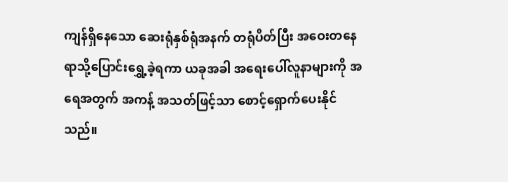ကျန်ရှိနေသော ဆေးရုံနှစ်ရုံအနက် တရုံပိတ်ပြီး အဝေးတနေရာသို့ပြောင်းရွှေ့ခဲ့ရကာ ယခုအခါ အရေးပေါ်လူနာများကို အရေအတွက် အကန့် အသတ်ဖြင့်သာ စောင့်ရှောက်ပေးနိုင်သည်။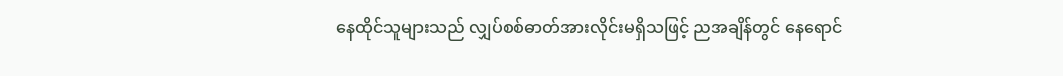နေထိုင်သူများသည် လျှပ်စစ်ဓာတ်အားလိုင်းမရှိသဖြင့် ညအချိန်တွင် နေရောင်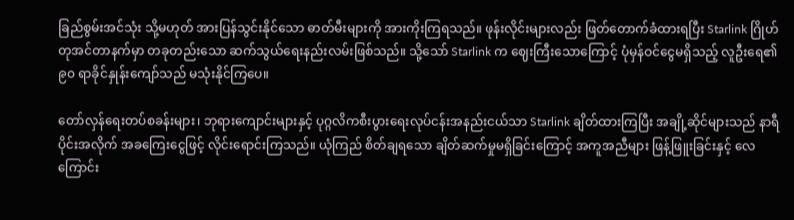ခြည်စွမ်းအင်သုံး သို့မဟုတ် အားပြန်သွင်းနိုင်သော ဓာတ်မီးများကို အားကိုးကြရသည်။ ဖုန်းလိုင်းများလည်း ဖြတ်တောက်ခံထားရပြီး Starlink ဂြိုဟ်တုအင်တာနက်မှာ တခုတည်းသော ဆက်သွယ်ရေးနည်းလမ်းဖြစ်သည်။ သို့သော် Starlink က ဈေးကြီးသောကြောင့် ပုံမှန်ဝင်ငွေမရှိသည့် လူဦးရေ၏ ၉၀ ရာခိုင်နှုန်းကျော်သည် မသုံးနိုင်ကြပေ။

တော်လှန်ရေးတပ်စခန်းများ၊ ဘုရားကျောင်းများနှင့် ပုဂ္ဂလိကစီးပွားရေးလုပ်ငန်းအနည်းငယ်သာ Starlink ချိတ်ထားကြပြီး အချို့ဆိုင်များသည် နာရီပိုင်းအလိုက် အခကြေးငွေဖြင့် လိုင်းရောင်းကြသည်။ ယုံကြည် စိတ်ချရသော ချိတ်ဆက်မှုမရှိခြင်းကြောင့် အကူအညီများ ဖြန့်ဖြူးခြင်းနှင့် လေကြောင်း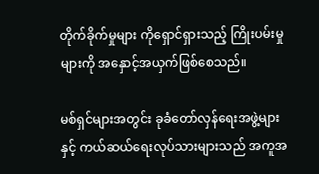တိုက်ခိုက်မှုများ ကိုရှောင်ရှားသည့် ကြိုးပမ်းမှုများကို အနှောင့်အယှက်ဖြစ်စေသည်။

မစ်ရှင်များအတွင်း ခုခံတော်လှန်ရေးအဖွဲ့များနှင့် ကယ်ဆယ်ရေးလုပ်သားများသည် အကူအ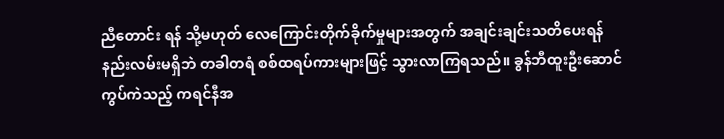ညီတောင်း ရန် သို့မဟုတ် လေကြောင်းတိုက်ခိုက်မှုများအတွက် အချင်းချင်းသတိပေးရန် နည်းလမ်းမရှိဘဲ တခါတရံ စစ်ထရပ်ကားများဖြင့် သွားလာကြရသည်။ ခွန်ဘီထူးဦးဆောင်ကွပ်ကဲသည့် ကရင်နီအ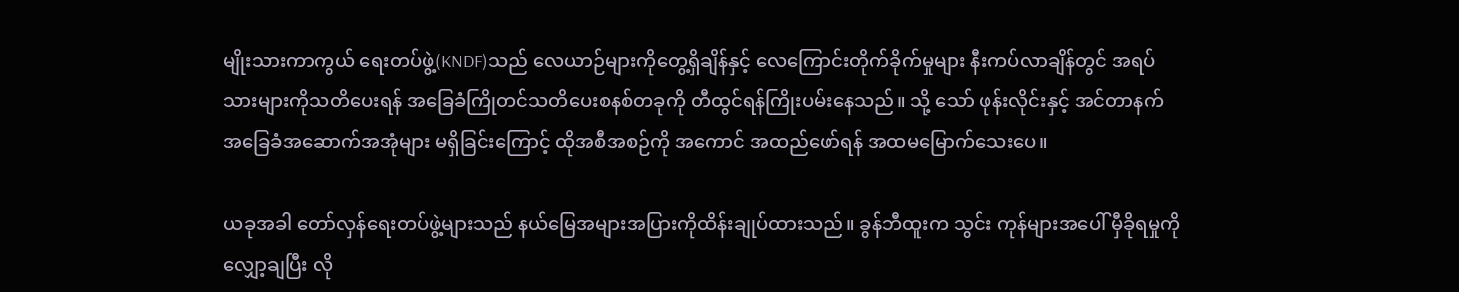မျိုးသားကာကွယ် ရေးတပ်ဖွဲ့(KNDF)သည် လေယာဉ်များကိုတွေ့ရှိချိန်နှင့် လေကြောင်းတိုက်ခိုက်မှုများ နီးကပ်လာချိန်တွင် အရပ်သားများကိုသတိပေးရန် အခြေခံကြိုတင်သတိပေးစနစ်တခုကို တီထွင်ရန်ကြိုးပမ်းနေသည်။ သို့ သော် ဖုန်းလိုင်းနှင့် အင်တာနက် အခြေခံအဆောက်အအုံများ မရှိခြင်းကြောင့် ထိုအစီအစဉ်ကို အကောင် အထည်ဖော်ရန် အထမမြောက်သေးပေ။

ယခုအခါ တော်လှန်ရေးတပ်ဖွဲ့များသည် နယ်မြေအများအပြားကိုထိန်းချုပ်ထားသည်။ ခွန်ဘီထူးက သွင်း ကုန်များအပေါ် မှီခိုရမှုကိုလျှော့ချပြီး လို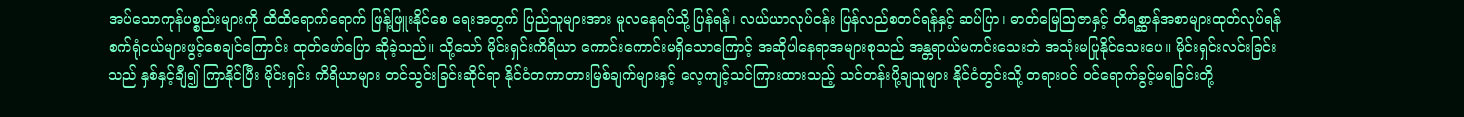အပ်သောကုန်ပစ္စည်းများကို ထိထိရောက်ရောက် ဖြန့်ဖြူးနိုင်စေ ရေးအတွက် ပြည်သူများအား မူလနေရပ်သို့ ပြန်ရန်၊ လယ်ယာလုပ်ငန်း ပြန်လည်စတင်ရန်နှင့် ဆပ်ပြာ၊ ဓာတ်မြေသြဇာနှင့် တိရစ္ဆာန်အစာများထုတ်လုပ်ရန် စက်ရုံငယ်များဖွင့်စေချင်ကြောင်း ထုတ်ဖော်ပြော ဆိုခဲ့သည်။ သို့သော် မိုင်းရှင်းကိရိယာ ကောင်းကောင်းမရှိသောကြောင့် အဆိုပါနေရာအများစုသည် အန္တရာယ်မကင်းသေးဘဲ အသုံးမပြုနိုင်သေးပေ။ မိုင်းရှင်းလင်းခြင်းသည် နှစ်နှင့်ချီ၍ ကြာနိုင်ပြီး မိုင်းရှင်း ကိရိယာများ တင်သွင်းခြင်းဆိုင်ရာ နိုင်ငံတကာတားမြစ်ချက်များနှင့် လေ့ကျင့်သင်ကြားထားသည့် သင်တန်းပို့ချသူများ နိုင်ငံတွင်းသို့ တရားဝင် ဝင်ရောက်ခွင့်မရခြင်းတို့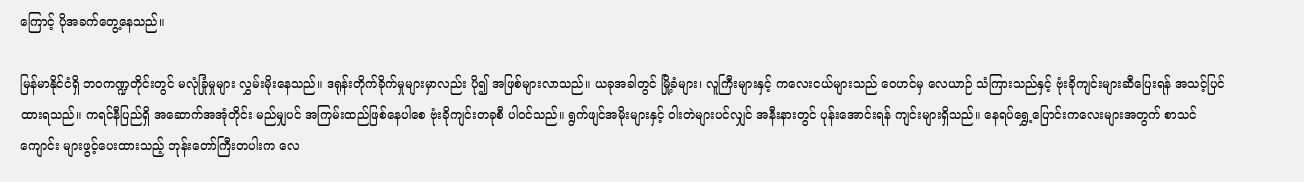ကြောင့် ပိုအခက်တွေ့နေသည်။

မြန်မာနိုင်ငံရှိ ဘဝကဏ္ဍတိုင်းတွင် မလုံခြုံမှုများ လွှမ်းမိုးနေသည်။ ဒရုန်းတိုက်ခိုက်မှုများမှာလည်း ပို၍ အဖြစ်များလာသည်။ ယခုအခါတွင် မြို့ခံများ၊ လူကြီးများနှင့် ကလေးငယ်များသည် ဝေဟင်မှ လေယာဉ် သံကြားသည်နှင့် ဗုံးခိုကျင်းများဆီပြေးရန် အသင့်ပြင်ထားရသည်။ ကရင်နီပြည်ရှိ အဆောက်အအုံတိုင်း မည်မျှပင် အကြမ်းထည်ဖြစ်နေပါစေ ဗုံးခိုကျင်းတခုစီ ပါဝင်သည်။ ရွက်ဖျင်အမိုးများနှင့် ဝါးတဲများပင်လျှင် အနီးနားတွင် ပုန်းအောင်းရန် ကျင်းများရှိသည်။ နေရပ်ရွှေ့ပြောင်းကလေးများအတွက် စာသင်ကျောင်း များဖွင့်ပေးထားသည့် ဘုန်းတော်ကြီးတပါးက လေ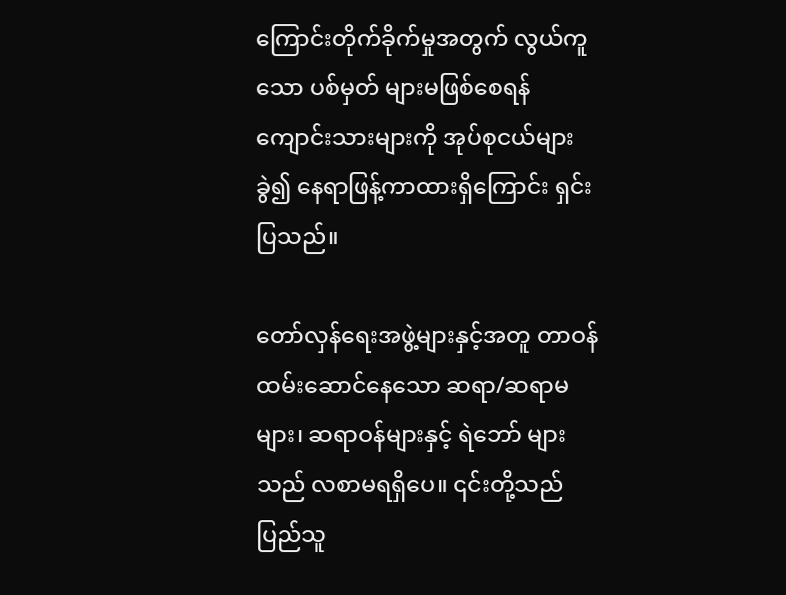ကြောင်းတိုက်ခိုက်မှုအတွက် လွယ်ကူသော ပစ်မှတ် များမဖြစ်စေရန် ကျောင်းသားများကို အုပ်စုငယ်များခွဲ၍ နေရာဖြန့်ကာထားရှိကြောင်း ရှင်းပြသည်။

တော်လှန်ရေးအဖွဲ့များနှင့်အတူ တာဝန်ထမ်းဆောင်နေသော ဆရာ/ဆရာမများ၊ ဆရာဝန်များနှင့် ရဲဘော် များသည် လစာမရရှိပေ။ ၎င်းတို့သည် ပြည်သူ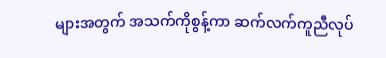များအတွက် အသက်ကိုစွန့်ကာ ဆက်လက်ကူညီလုပ်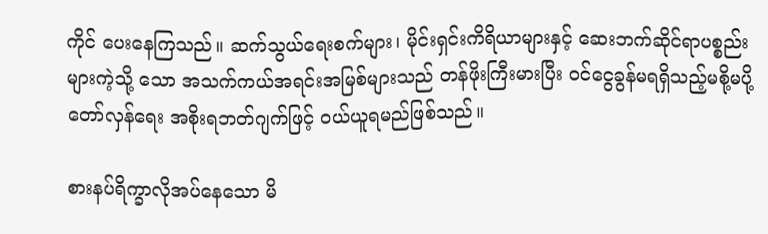ကိုင် ပေးနေကြသည်။ ဆက်သွယ်ရေးစက်များ၊ မိုင်းရှင်းကိရိယာများနှင့် ဆေးဘက်ဆိုင်ရာပစ္စည်းများကဲ့သို့ သော အသက်ကယ်အရင်းအမြစ်များသည် တန်ဖိုးကြီးမားပြီး ဝင်ငွေခွန်မရရှိသည့်မစို့မပို့ တော်လှန်ရေး အစိုးရဘတ်ဂျက်ဖြင့် ဝယ်ယူရမည်ဖြစ်သည်။

စားနပ်ရိက္ခာလိုအပ်နေသော မိ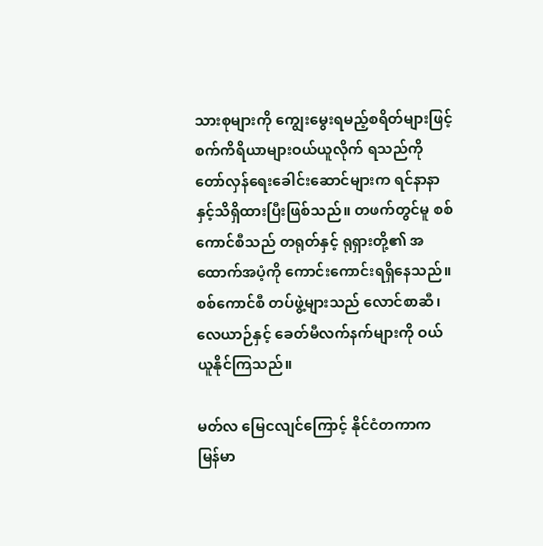သားစုများကို ကျွေးမွေးရမည့်စရိတ်များဖြင့် စက်ကိရိယာများဝယ်ယူလိုက် ရသည်ကို တော်လှန်ရေးခေါင်းဆောင်များက ရင်နာနာနှင့်သိရှိထားပြီးဖြစ်သည်။ တဖက်တွင်မူ စစ်ကောင်စီသည် တရုတ်နှင့် ရုရှားတို့၏ အထောက်အပံ့ကို ကောင်းကောင်းရရှိနေသည်။ စစ်ကောင်စီ တပ်ဖွဲ့များသည် လောင်စာဆီ၊ လေယာဉ်နှင့် ခေတ်မီလက်နက်များကို ဝယ်ယူနိုင်ကြသည်။

မတ်လ မြေငလျင်ကြောင့် နိုင်ငံတကာက မြန်မာ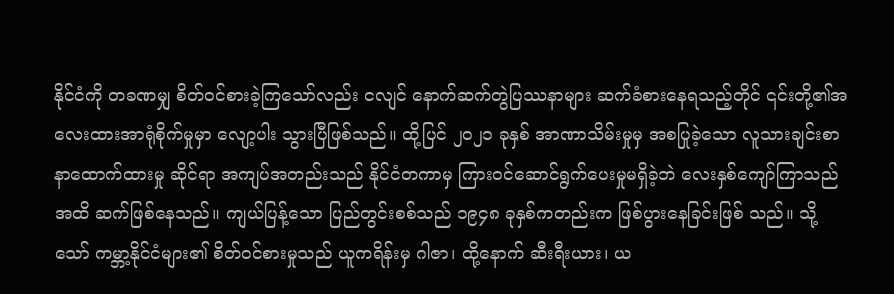နိုင်ငံကို တခဏမျှ စိတ်ဝင်စားခဲ့ကြသော်လည်း ငလျင် နောက်ဆက်တွဲပြဿနာများ ဆက်ခံစားနေရသည့်တိုင် ၎င်းတို့၏အလေးထားအာရုံစိုက်မှုမှာ လျော့ပါး သွားပြီဖြစ်သည်။ ထို့ပြင် ၂၀၂၁ ခုနှစ် အာဏာသိမ်းမှုမှ အစပြုခဲ့သော လူသားချင်းစာနာထောက်ထားမှု ဆိုင်ရာ အကျပ်အတည်းသည် နိုင်ငံတကာမှ ကြားဝင်ဆောင်ရွက်ပေးမှုမရှိခဲ့ဘဲ လေးနှစ်ကျော်ကြာသည် အထိ ဆက်ဖြစ်နေသည်။ ကျယ်ပြန့်သော ပြည်တွင်းစစ်သည် ၁၉၄၈ ခုနှစ်ကတည်းက ဖြစ်ပွားနေခြင်းဖြစ် သည်။ သို့သော် ကမ္ဘာ့နိုင်ငံများ၏ စိတ်ဝင်စားမှုသည် ယူကရိန်းမှ ဂါဇာ၊ ထို့နောက် ဆီးရီးယား၊ ယ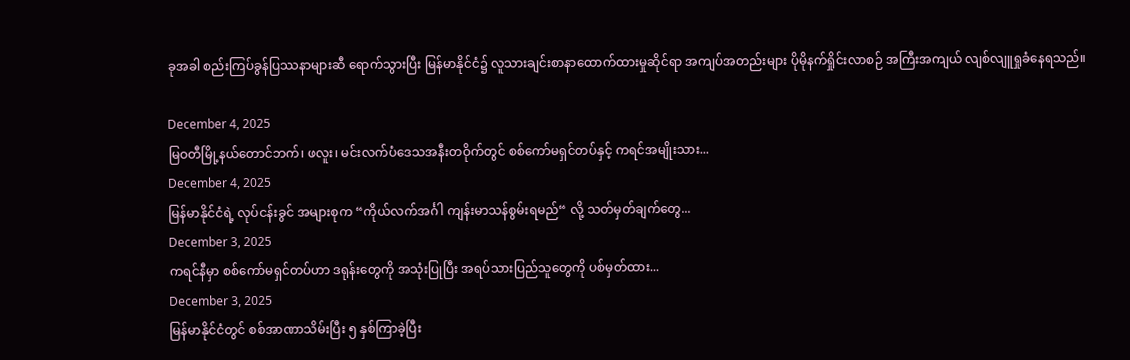ခုအခါ စည်းကြပ်ခွန်ပြဿနာများဆီ ရောက်သွားပြီး မြန်မာနိုင်ငံ၌ လူသားချင်းစာနာထောက်ထားမှုဆိုင်ရာ အကျပ်အတည်းများ ပိုမိုနက်ရှိုင်းလာစဉ် အကြီးအကျယ် လျစ်လျူရှုခံနေရသည်။

December 4, 2025
မြဝတီမြို့နယ်တောင်ဘက်၊ ဖလူး၊ မင်းလက်ပံဒေသအနီးတဝိုက်တွင် စစ်ကော်မရှင်တပ်နှင့် ကရင်အမျိုးသား...
December 4, 2025
မြန်မာနိုင်ငံရဲ့ လုပ်ငန်းခွင် အများစုက “ကိုယ်လက်အင်္ဂါ ကျန်းမာသန်စွမ်းရမည်“ လို့ သတ်မှတ်ချက်တွေ...
December 3, 2025
ကရင်နီမှာ စစ်ကော်မရှင်တပ်ဟာ ဒရုန်းတွေကို အသုံးပြုပြီး အရပ်သားပြည်သူတွေကို ပစ်မှတ်ထား...
December 3, 2025
မြန်မာနိုင်ငံတွင် စစ်အာဏာသိမ်းပြီး ၅ နှစ်ကြာခဲ့ပြီး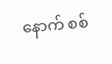နောက် စစ်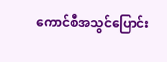ကောင်စီအသွင်ပြောင်း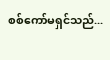စစ်ကော်မရှင်သည်...